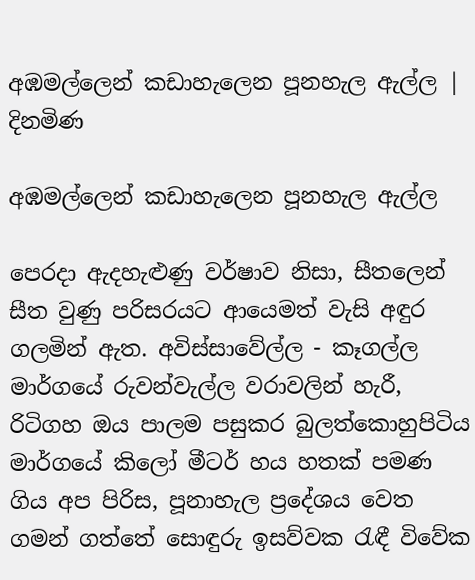අඹමල්ලෙන් කඩාහැලෙන පූනහැල ඇල්ල | දිනමිණ

අඹමල්ලෙන් කඩාහැලෙන පූනහැල ඇල්ල

පෙරදා ඇදහැළුණු වර්ෂාව නිසා, සීතලෙන් සීත වුණු පරිසරයට ආයෙමත් වැසි අඳුර ගලමින් ඇත. අවිස්සාවේල්ල - කෑගල්ල මාර්ගයේ රුවන්වැල්ල වරාවලින් හැරී, රිටිගහ ඔය පාලම පසුකර බුලත්කොහුපිටිය මාර්ගයේ කිලෝ මීටර් හය හතක් පමණ ගිය අප පිරිස, පූනාහැල ප්‍රදේශය වෙත ගමන් ගත්තේ සොඳුරු ඉසව්වක රැඳී විවේක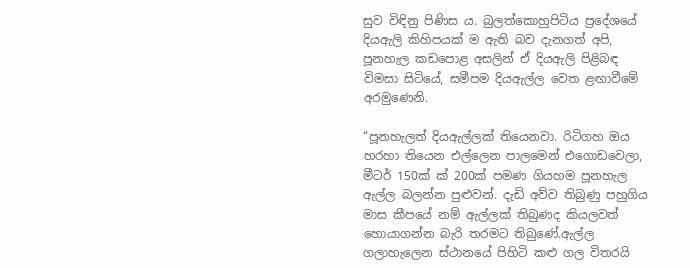සුව විඳිනු පිණිස ය. බුලත්කොහුපිටිය ප්‍රදේශයේ දියඇලි කිහිපයක් ම ඇති බව දැනගත් අපි, පූනහැල කඩපොළ අසලින් ඒ දියඇලි පිළිබඳ විමසා සිටියේ, සමීපම දියඇල්ල වෙත ළඟාවීමේ අරමුණෙනි.

“පූනහැලත් දියඇල්ලක් තියෙනවා. රිටිගහ ඔය හරහා තියෙන එල්ලෙන පාලමෙන් එගොඩවෙලා, මීටර් 150ක් ක් 200ක් පමණ ගියහම පූනහැල ඇල්ල බලන්න පුළුවන්. දැඩි අව්ව තිබුණු පහුගිය මාස කීපයේ නම් ඇල්ලක් තිබුණද කියලවත් හොයාගන්න බැරි තරමට තිබුණේ.ඇල්ල ගලාහැලෙන ස්ථානයේ පිහිටි කළු ගල විතරයි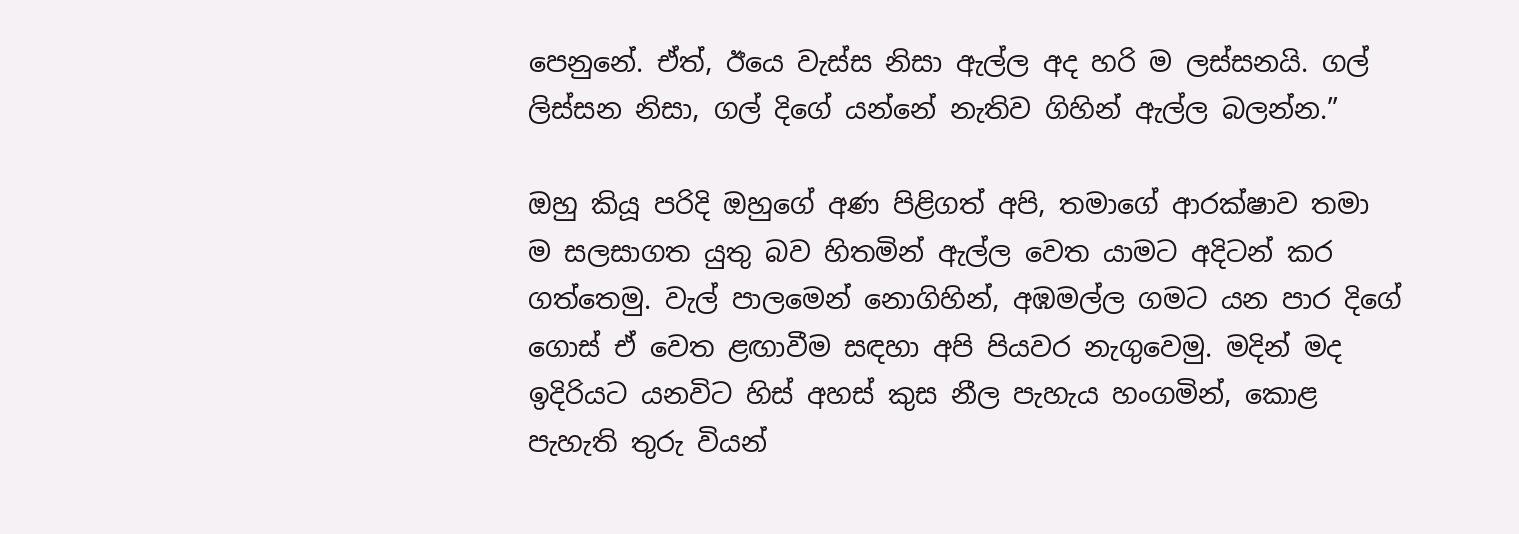පෙනුනේ. ඒත්, ඊයෙ වැස්ස නිසා ඇල්ල අද හරි ම ලස්සනයි. ගල් ලිස්සන නිසා, ගල් දිගේ යන්නේ නැතිව ගිහින් ඇල්ල බලන්න.”

ඔහු කියූ පරිදි ඔහුගේ අණ පිළිගත් අපි, තමාගේ ආරක්ෂාව තමා ම සලසාගත යුතු බව හිතමින් ඇල්ල වෙත යාමට අදිටන් කර ගත්තෙමු. වැල් පාලමෙන් නොගිහින්, අඹමල්ල ගමට යන පාර දිගේ ගොස් ඒ වෙත ළඟාවීම සඳහා අපි පියවර නැගුවෙමු. මදින් මද ඉදිරියට යනවි‍ට හිස් අහස් කුස නීල පැහැය හංගමින්, කොළ පැහැති තුරු වියන්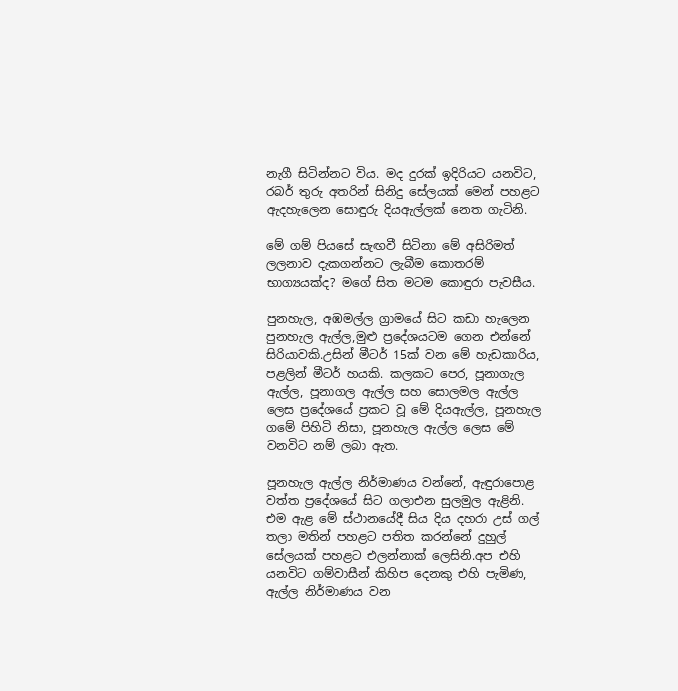නැගී සිටින්නට විය. මද දුරක් ඉදිරියට යනවිට, රබර් තුරු අතරින් සිනිදු සේලයක් මෙන් පහළට ඇදහැලෙන සොඳුරු දියඇල්ලක් නෙත ගැටිනි.

මේ ගම් පියසේ සැඟවී සිටිනා මේ අසිරිමත් ලලනාව දැකගන්නට ලැබීම කොතරම් භාග්‍යයක්ද? මගේ සිත මටම කොඳුරා පැවසීය.

පුනහැල, අඹමල්ල ග්‍රාමයේ සිට කඩා හැලෙන පුනහැල ඇල්ල,මුළු ප්‍රදේශයටම ගෙන එන්නේ සිරියාවකි.උසින් මීටර් 15ක් වන මේ හැඩකාරිය, පළලින් මීටර් හයකි. කලකට පෙර, පූනාගැල ඇල්ල, පූනාගල ඇල්ල සහ සොලමල ඇල්ල ලෙස ප්‍රදේශයේ ප්‍රකට වූ මේ දියඇල්ල, පූනහැල ගමේ පිහිටි නිසා, පූනහැල ඇල්ල ලෙස මේ වනවිට නම් ලබා ඇත.

පූනහැල ඇල්ල නිර්මාණය වන්නේ, ඇඳුරාපොළ වත්ත ප්‍රදේශයේ සිට ගලාඑන සුලමුල ඇළිනි. එම ඇළ මේ ස්ථානයේදී සිය දිය දහරා උස් ගල් තලා මතින් පහළට පතිත කරන්නේ දුහුල් සේලයක් පහළට එලන්නාක් ලෙසිනි.අප එහි යනවිට ගම්වාසීන් කිහිප දෙනකු එහි පැමිණ, ඇල්ල නිර්මාණය වන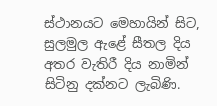ස්ථානයට මෙහායින් සිට, සුලමුල ඇළේ සීතල දිය අතර වැතිරී දිය නාමින් සිටිනු දක්නට ලැබිණි.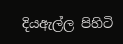දියඇල්ල පිහිටි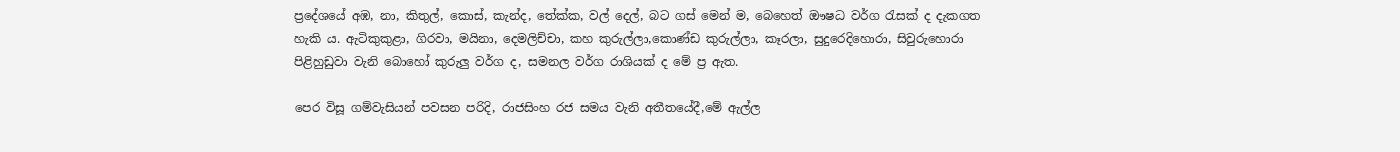ප්‍රදේශයේ අඹ, නා, කිතුල්, කොස්, කැන්ද, තේක්ක, වල් දෙල්, බට ගස් මෙන් ම, බෙහෙත් ඖෂධ වර්ග රැසක් ද දැකගත හැකි ය. ඇටිකුකුළා, ගිරවා, මයිනා, දෙමලිච්චා, කහ කුරුල්ලා,කොණ්ඩ කුරුල්ලා, කෑරලා, සුදුරෙදිහොරා, සිවුරුහොරා පිළිහුඩුවා වැනි බොහෝ කුරුලු වර්ග ද, සමනල වර්ග රාශියක් ද මේ ප්‍ර ඇත.

පෙර විසූ ගම්වැසියන් පවසන පරිදි, රාජසිංහ රජ සමය වැනි අතීතයේදී,මේ ඇල්ල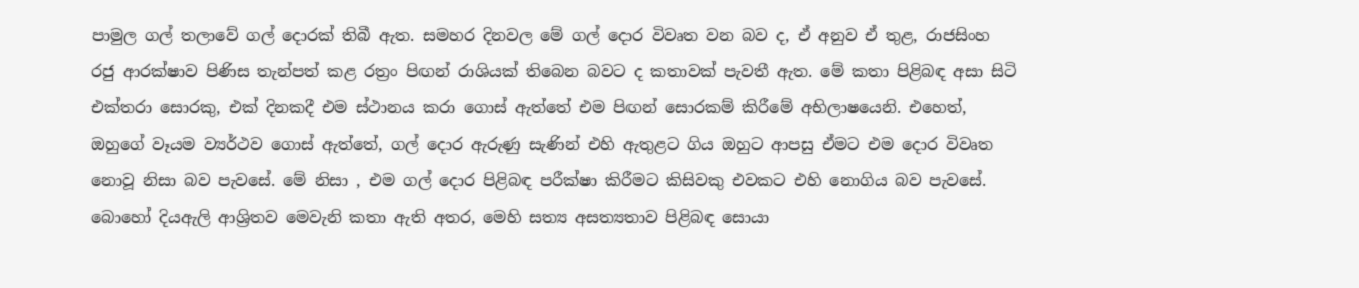පාමුල ගල් තලාවේ ගල් දොරක් තිබී ඇත. සමහර දිනවල මේ ගල් දොර විවෘත වන බව ද, ඒ අනුව ‍ඒ තුළ, රාජසිංහ රජු ආරක්ෂාව පිණිස තැන්පත් කළ රත්‍රං පිඟන් රාශියක් තිබෙන බවට ද කතාවක් පැවතී ඇත. මේ කතා පිළිබඳ අසා සිටි එක්තරා සොරකු, එක් දිනකදී එම ස්ථානය කරා ගොස් ඇත්තේ එම පිඟන් සොරකම් කිරීමේ අභිලාෂයෙනි. එහෙත්, ඔහුගේ වෑයම ව්‍යර්ථව ගොස් ඇත්තේ, ගල් දොර ඇරුණු සැණින් එහි ඇතුළට ගිය ඔහුට ආපසු ඒමට එම දොර විවෘත නොවූ නිසා බව පැවසේ. මේ නිසා , එම ගල් දොර පිළිබඳ පරීක්ෂා කිරීමට කිසිවකු එවකට එහි නොගිය බව පැවසේ. බොහෝ දියඇලි ආශ්‍රිතව මෙවැනි කතා ඇති අතර, මෙහි සත්‍ය අසත්‍යතාව පිළිබඳ සොයා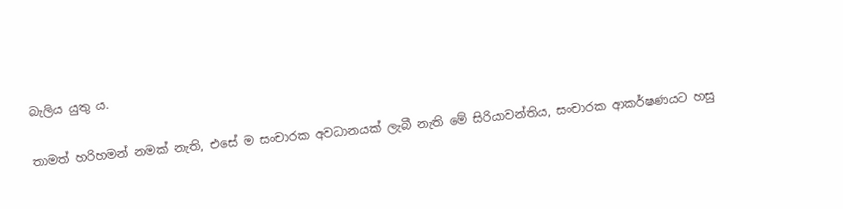බැලිය යුතු ය.

තාමත් හරිහමන් නමක් නැති, එසේ ම සංචාරක අවධානයක් ලැබී නැති මේ සිරියාවන්තිය, සංචාරක ආකර්ෂණයට හසු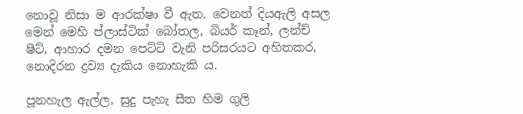නොවූ නිසා ම ආරක්ෂා වී ඇත. වෙනත් දියඇලි අසල මෙන් මෙහි ප්ලාස්ටික් බෝතල, බියර් කෑන්, ලන්ච් ෂීට්, ආහාර දමන පෙට්ටි වැනි පරිසරයට අහිතකර, නොදිරන ද්‍රව්‍ය දැකිය නොහැකි ය.

පූනහැල ඇල්ල, සුදු පැහැ සීත හිම ගුලි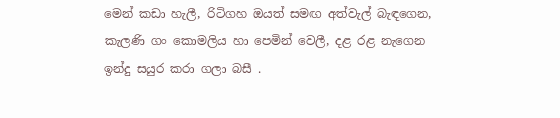මෙන් කඩා හැලී, රිටිගහ ඔයත් සමඟ අත්වැල් බැඳගෙන, කැලණි ගං කොමලිය හා පෙමින් වෙලී, දළ රළ නැගෙන ඉන්දු සයුර කරා ගලා බසී .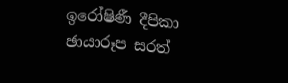ඉරෝෂිණී දීපිකා
ඡායාරූප සරත්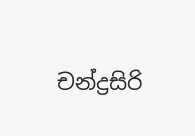චන්ද්‍රසිරි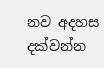නව අදහස දක්වන්න